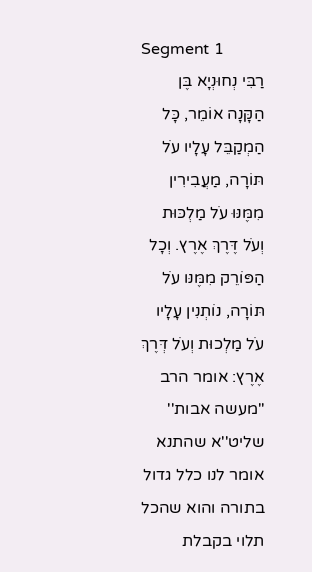Segment 1
רַבִּי נְחוּנְיָא בֶּן הַקָּנָה אוֹמֵר, כָּל הַמְקַבֵּל עָלָיו עֹל תּוֹרָה, מַעֲבִירִין מִמֶּנּוּ עֹל מַלְכּוּת וְעֹל דֶּרֶךְ אֶרֶץ. וְכָל הַפּוֹרֵק מִמֶּנּו עֹל תּוֹרָה, נוֹתְנִין עָלָיו עֹל מַלְכוּת וְעֹל דְּרֶךְ אֶרֶץ: אומר הרב ''מעשה אבות'' שליט''א שהתנא אומר לנו כלל גדול בתורה והוא שהכל תלוי בקבלת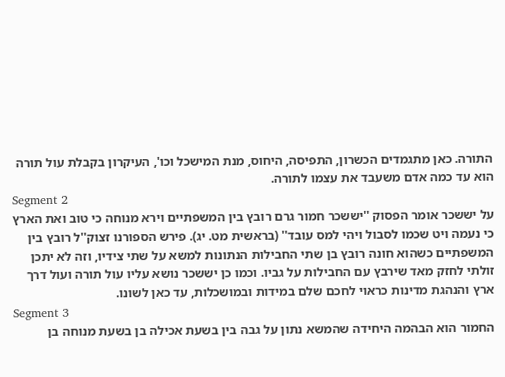התורה. כאן מתגמדים הכשרון, התפיסה, היחוס, מנת המישכל וכו', העיקרון בקבלת עול תורה הוא עד כמה אדם משעבד את עצמו לתורה.
Segment 2
על יששכר אומר הפסוק ''יששכר חמור גרם רובץ בין המשפתיים וירא מנוחה כי טוב ואת הארץ כי נעמה ויט שכמו לסבול ויהי למס עובד'' (בראשית מט. יג). פירש הספורנו זצוק''ל רובץ בין המשפתיים כשהוא חונה רובץ בן שתי החבילות הנתונות למשא על שתי צידיו, וזה לא יתכן זולתי לחזק מאד שירבץ עם החבילות על גביו. וכמו כן יששכר נושא עליו עול תורה ועול דרך ארץ והנהגת מדינות כראוי לחכם שלם במידות ובמושכלות, עד כאן לשונו.
Segment 3
החמור הוא הבהמה היחידה שהמשא נתון על גבה בין בשעת אכילה בן בשעת מנוחה בן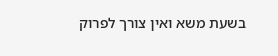בשעת משא ואין צורך לפרוק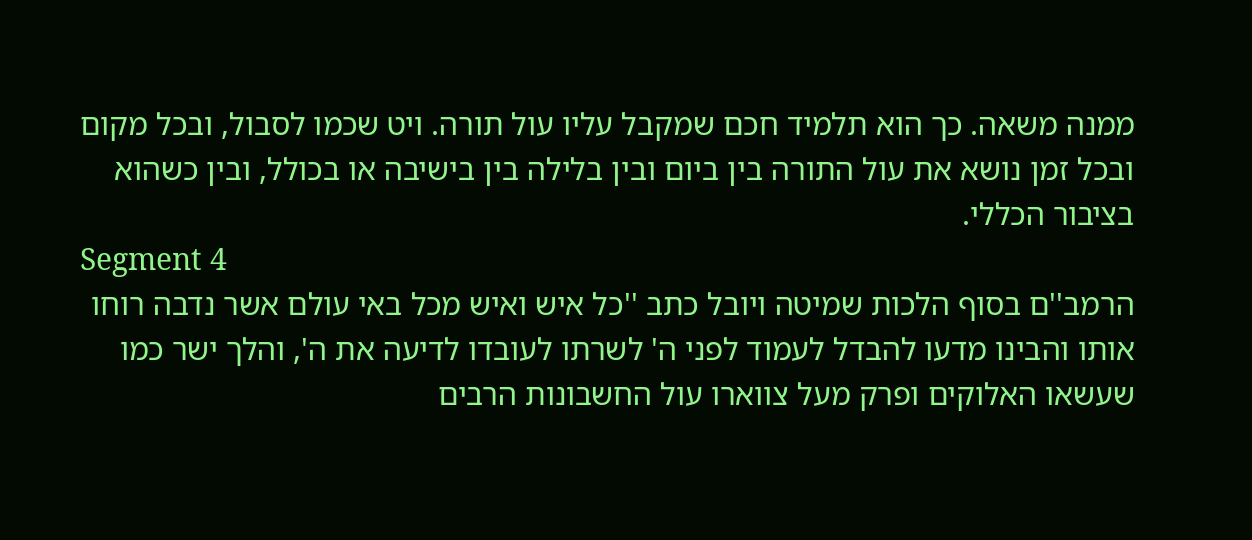ממנה משאה. כך הוא תלמיד חכם שמקבל עליו עול תורה. ויט שכמו לסבול, ובכל מקום ובכל זמן נושא את עול התורה בין ביום ובין בלילה בין בישיבה או בכולל, ובין כשהוא בציבור הכללי.
Segment 4
הרמב''ם בסוף הלכות שמיטה ויובל כתב ''כל איש ואיש מכל באי עולם אשר נדבה רוחו אותו והבינו מדעו להבדל לעמוד לפני ה' לשרתו לעובדו לדיעה את ה', והלך ישר כמו שעשאו האלוקים ופרק מעל צווארו עול החשבונות הרבים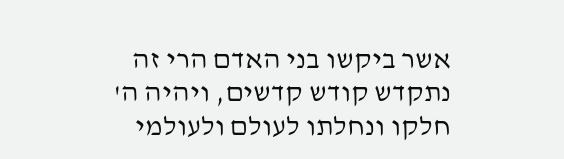אשר ביקשו בני האדם הרי זה נתקדש קודש קדשים, ויהיה ה' חלקו ונחלתו לעולם ולעולמי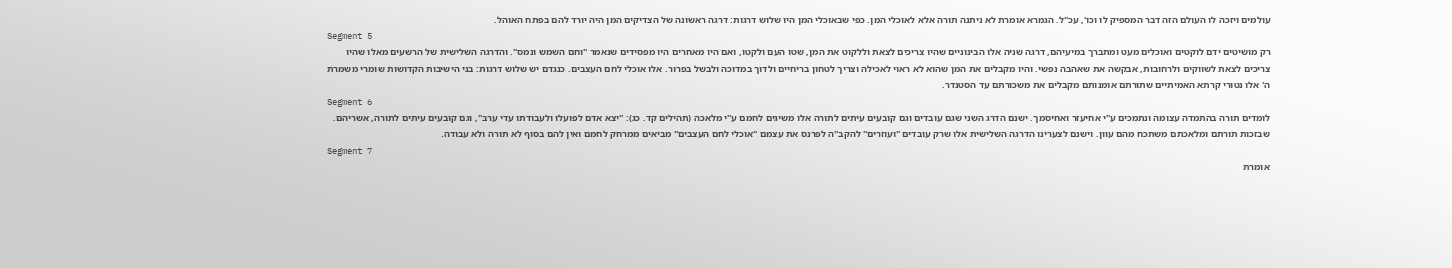עולמים ויזכה לו העולם הזה דבר המספיק לו וכו', עכ''ל. הגמרא אומרת לא ניתנה תורה אלא לאוכלי המן. כפי שבאוכלי המן היו שלוש דרגות: דרגה ראשונה של הצדיקים המן היה יורד להם בפתח האוהל.
Segment 5
רק מושיטים ידם לוקטים ואוכלים מעט ומתברך במיעיהם, דרגה שניה אלו הבינוניים שהיו צריכים לצאת וללקוט את המן, שטו העם ולקטו, ואם היו מאחרים היו מפסידים שנאמר ''וחם השמש ונמס''. והדרגה השלישית של הרשעים מאלו שהיו צריכים לצאת לשווקים ולרחובות, אבקשה את שאהבה נפשי. והיו מקבלים את המן שהוא לא ראוי לאכילה וצריך לטחון בריחיים ולדוך במדוכה ולבשל בפרור. אלו אוכלי לחם העצבים. כנגדם יש שלוש דרגות: בני הישיבות הקדושות שומרי משמרת ה' אלו נטורי קרתא האמיתיים שתורתם אומנותם מקבלים את משכורתם עד הסטנדר.
Segment 6
לומדים תורה בהתמדה עצומה ונתמכים ע''י אחיעזר ואחיסמך. ישנם הדרג השני שגם עובדים וגם קובעים עיתים לתורה אלו משיגים לחמם ע''י מלאכה (תהילים קד. כג): ''יצא אדם לפועלו ולעבודתו עדי ערב'', וגם קובעים עיתים לתורה, אשריהם. שבזכות תורתם ומלאכתם משתכח מהם עוון. וישנם לצערינו הדרגה השלישית אלו שרק עובדים ''ועוזרים'' להקב''ה לפרנס את עצמם ''אוכלי לחם העצבים'' מביאים ממרחק לחמם ואין להם בסוף לא תורה ולא עבודה.
Segment 7
אומרת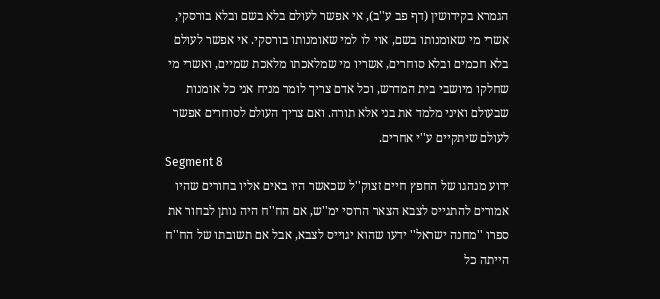הגמרא בקידושין (דף פב ע''ב), אי אפשר לעולם בלא בשם ובלא בורסקי, אשרי מי שאומנותו בשם, אוי לו למי שאומנותו בורסקי. אי אפשר לעולם בלא חכמים ובלא סוחרים, אשריו מי שמלאכתו מלאכת שמיים, ואשרי מי שחלקו מיושבי בית המדרש, וכל אדם צריך לומר מניח אני כל אומנות שבעולם ואיני מלמד את בני אלא תורה. ואם צריך העולם לסוחרים אפשר לעולם שיתקיים ע''י אחרים.
Segment 8
ידוע מנהגו של החפץ חיים זצוק''ל שכאשר היו באים אליו בחורים שהיו אמורים להתגייס לצבא הצאר הרוסי ימ''ש, אם הח''ח היה נותן לבחור את ספרו ''מחנה ישראל'' ידעו שהוא יגוייס לצבא, אבל אם תשובתו של הח''ח הייתה כל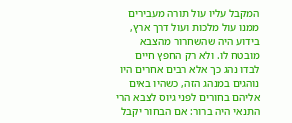המקבל עליו עול תורה מעבירים ממנו עול מלכות ועול דרך ארץ, בידוע היה שהשחרור מהצבא מובטח לו. ולא רק החפץ חיים לבדו נהג כך אלא רבים אחרים היו נוהגים במנהג הזה, כשהיו באים אליהם בחורים לפני גיוס לצבא הרי התנאי היה ברור: אם הבחור יקבל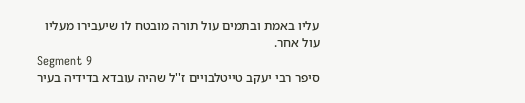עליו באמת ובתמים עול תורה מובטח לו שיעבירו מעליו עול אחר.
Segment 9
סיפר רבי יעקב טייטלבויים ז''ל שהיה עובדא בדידיה בעיר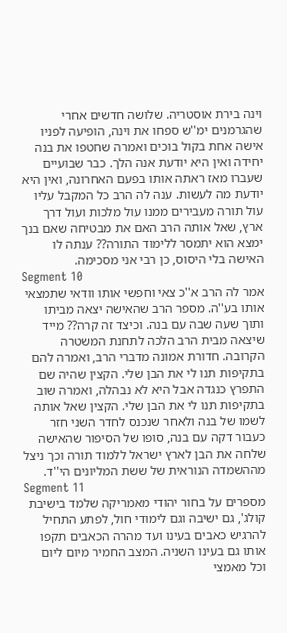וינה בירת אוסטריה. שלושה חדשים אחרי שהגרמנים ימ''ש ספחו את וינה, הופיעה לפניו אישה אחת בקול בוכים ואמרה שחטפו את בנה יחידה ואין היא יודעת אנה הלך. כבר שבועיים שעברו מאז ראתה אותו בפעם האחרונה, ואין היא יודעת מה לעשות. ענה לה הרב כל המקבל עליו עול תורה מעבירים ממנו עול מלכות ועול דרך ארץ, שאל אותה הרב האם את מבטיחה שאם בנך ימצא הוא יתמסר ללימוד התורה?? ענתה לו האישה בלי היסוס, כן רבי אני מסכימה.
Segment 10
אמר לה הרב א''כ צאי וחפשי אותו וודאי שתמצאי אותו בע''ה. מספר הרב שהאישה יצאה מביתו ותוך שעה שבה עם בנה. וכיצד זה קרה?? מייד שיצאה מבית הרב הלכה לתחנת המשטרה הקרובה. חדורת אמונה מדברי הרב, ואמרה להם בתקיפות תנו לי את הבן שלי. הקצין שהיה שם התפרץ כנגדה אבל היא לא נבהלה, ואמרה שוב בתקיפות תנו לי את הבן שלי. הקצין שאל אותה לשמו של בנה ולאחר שנכנס לחדר השני חזר כעבור דקה עם בנה, סופו של הסיפור שהאישה שלחה את הבן לארץ ישראל ללמוד תורה וכך ניצל מההשמדה הנוראית של ששת המליונים הי''ד.
Segment 11
מספרים על בחור יהודי מאמריקה שלמד בישיבת קולג', גם ישיבה וגם לימודי חול, לפתע התחיל להרגיש כאבים בעינו ועד מהרה הכאבים תקפו אותו גם בעינו השניה. המצב החמיר מיום ליום וכל מאמצי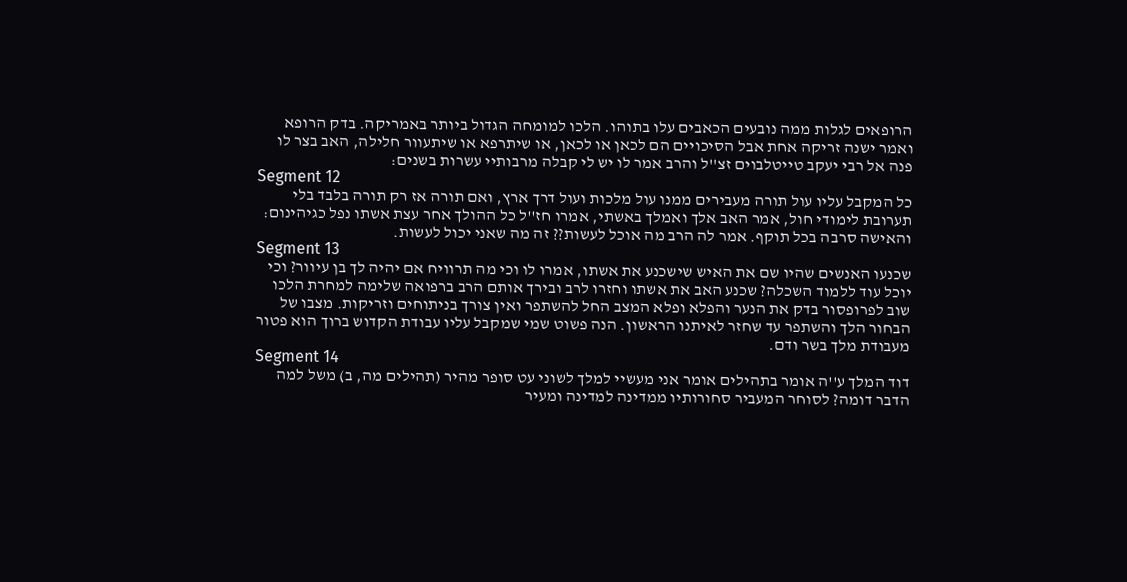הרופאים לגלות ממה נובעים הכאבים עלו בתוהו. הלכו למומחה הגדול ביותר באמריקה. בדק הרופא ואמר ישנה זריקה אחת אבל הסיכויים הם לכאן או לכאן, או שיתרפא או שיתעוור חלילה, האב בצר לו פנה אל רבי יעקב טייטלבוים זצ''ל והרב אמר לו יש לי קבלה מרבותיי עשרות בשנים:
Segment 12
כל המקבל עליו עול תורה מעבירים ממנו עול מלכות ועול דרך ארץ, ואם תורה אז רק תורה בלבד בלי תערובת לימודי חול, אמר האב אלך ואמלך באשתי, אמרו חז''ל כל ההולך אחר עצת אשתו נפל כגיהינום: והאישה סרבה בכל תוקף. אמר לה הרב מה אוכל לעשות?? זה מה שאני יכול לעשות.
Segment 13
שכנעו האנשים שהיו שם את האיש שישכנע את אשתו, אמרו לו וכי מה תרוויח אם יהיה לך בן עיוור? וכי יוכל עוד ללמוד השכלה? שכנע האב את אשתו וחזרו לרב ובירך אותם הרב ברפואה שלימה למחרת הלכו שוב לפרופסור בדק את הנער והפלא ופלא המצב החל להשתפר ואין צורך בניתוחים וזריקות. מצבו של הבחור הלך והשתפר עד שחזר לאיתנו הראשון. הנה פשוט שמי שמקבל עליו עבודת הקדוש ברוך הוא פטור מעבודת מלך בשר ודם.
Segment 14
דוד המלך ע''ה אומר בתהילים אומר אני מעשיי למלך לשוני עט סופר מהיר (תהילים מה, ב) משל למה הדבר דומה? לסוחר המעביר סחורותיו ממדינה למדינה ומעיר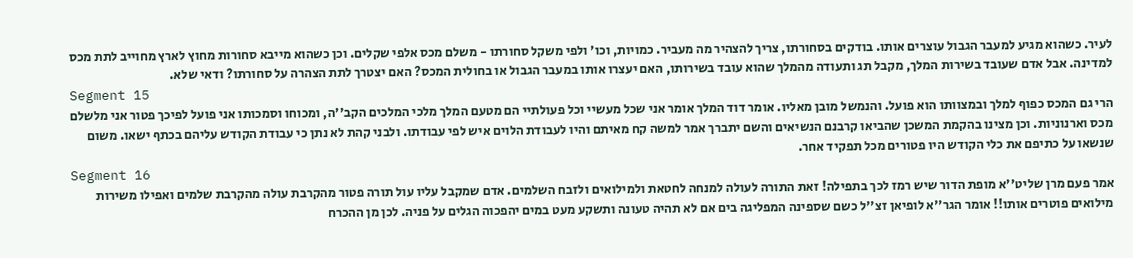לעיר. כשהוא מגיע למעבר הגבול עוצרים אותו. בודקים בסחורתו, צריך להצהיר מה מעביר. כמויות, וכו' ולפי משקל סחורתו - משלם מכס אלפי שקלים. וכן כשהוא מייבא סחורות מחוץ לארץ מחוייב לתת מכס למדינה. אבל אדם שעובד בשירות המלך, מקבל תג ותעודה מהמלך שהוא עובד בשירותו, האם יעצרו אותו במעבר הגבול או בחולית המכס? האם יצטרך לתת הצהרה על סחורתו? ודאי שלא.
Segment 15
הרי גם המכס כפוף למלך ובמצוותו הוא פועל. והנמשל מובן מאליו. אומר דוד המלך אומר אני שכל מעשיי וכל פעולתיי הם מטעם המלך מלכי המלכים הקב''ה, ומכוחו וסמכותו אני פועל לפיכך פטור אני מלשלם מכס וארנוניות. וכן מצינו בהקמת המשכן שהביאו קרבנם הנשיאים והשם יתברך אמר למשה קח מאיתם והיו לעבודת הלוים איש לפי עבודתו. ולבני קהת לא נתן כי עבודת הקודש עליהם בכתף ישאו. משום שנשאו על כתיפם את כלי הקודש היו פטורים מכל תפקיד אחר.
Segment 16
אמר פעם מרן שליט''א מופת הדור שיש רמז לכך בתפילה! זאת התורה לעולה למנחה לחטאת ולמילואים ולזבח השלמים. אדם שמקבל עליו עול תורה פטור מהקרבת עולה מהקרבת שלמים ואפילו משירות מילואים פוטרים אותו!! אומר הגר''א לופיאן זצ''ל כשם שספינה המפליגה בים אם לא תהיה טעונה ותשקע מעט במים יהפכוה הגלים על פניה. לכן מן ההכרח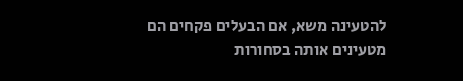להטעינה משא, אם הבעלים פקחים הם מטעינים אותה בסחורות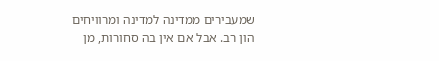שמעבירים ממדינה למדינה ומרוויחים הון רב. אבל אם אין בה סחורות, מן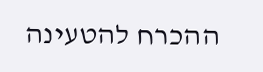ההכרח להטעינה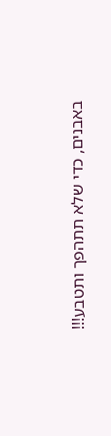באבנים, כדי שלא תתהפך ותטבע!!!